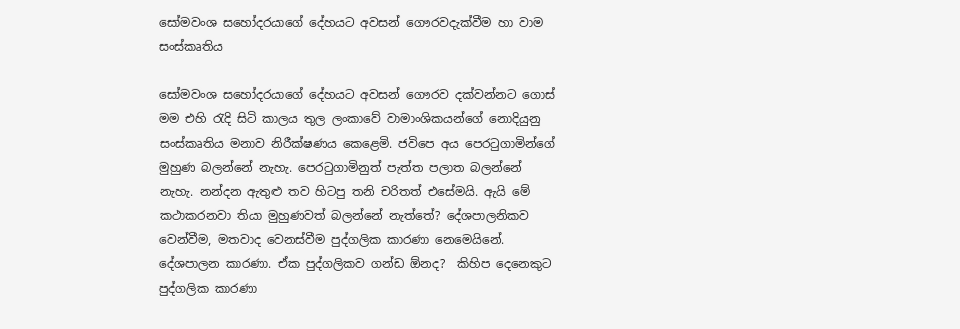සෝමවංශ සහෝදරයාගේ දේහයට අවසන් ගෞරවදැක්වීම හා වාම සංස්කෘතිය

සෝමවංශ සහෝදරයාගේ දේහයට අවසන් ගෞරව දක්වන්නට ගොස් මම එහි රැදි සිටි කාලය තුල ලංකාවේ වාමාංශිකයන්ගේ නොදියුනු සංස්කෘතිය මනාව නිරීක්ෂණය කෙළෙමි. ජවිපෙ අය පෙරටුගාමින්ගේ මුහුණ බලන්නේ නැහැ. පෙරටුගාමිනුත් පැත්ත පලාත බලන්නේ නැහැ. නන්දන ඇතුළු තව හිටපු තනි චරිතත් එසේමයි. ඇයි මේ කථාකරනවා තියා මුහුණවත් බලන්නේ නැත්තේ? දේශපාලනිකව වෙන්වීම, මතවාද වෙනස්වීම පුද්ගලික කාරණා නෙමෙයිනේ. දේශපාලන කාරණා. ඒක පුද්ගලිකව ගන්ඩ ඕනද?  කිහිප දෙනෙකුට පුද්ගලික කාරණා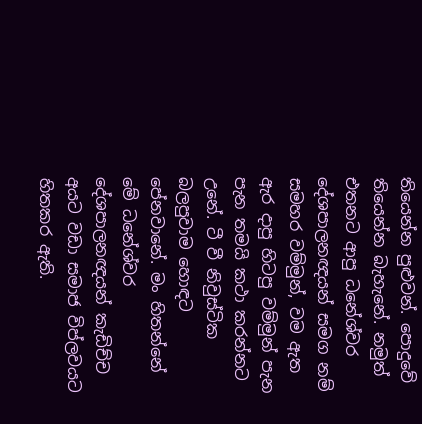තියෙන්න පුළුවන්. පොදුවේ තියෙන්න බැහැනේ. නමුත් එතනට ආපු ධනේශ්වර දේශපාලනඥයන් සමග නම් සමහර වම්මුන්, වම ඇත ඇර දාපු හිටපු වම්මුන් පැන පැන තමයි කථා කරන්නට උනේ. ටී වී නිවුස්ටික බලපුවාම හොඳට පේනවානේ. මං හිතන්නේ මේ ධනේශ්වර දේශපාලනඥයන් කැඩිච්ච අයට වඩා සමාජ විප්ලවයට හිතකර ඇති.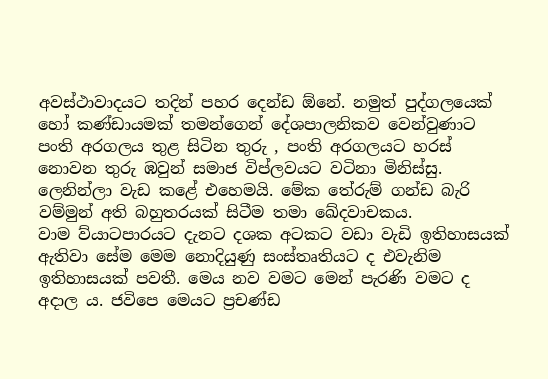අවස්ථාවාදයට තදින් පහර දෙන්ඩ ඕනේ. නමුත් පුද්ගලයෙක් හෝ කණ්ඩායමක් තමන්ගෙන් දේශපාලනිකව වෙන්වුණාට පංති අරගලය තුළ සිටින තුරු , පංති අරගලයට හරස් නොවන තුරු ඹවුන් සමාජ විප්ලවයට වටිනා මිනිස්සු. ලෙනින්ලා වැඩ කළේ එහෙමයි. මේක තේරුම් ගන්ඩ බැරි වම්මුන් අති බහුතරයක් සිටීම තමා ඛේදවාචකය.
වාම ව්යාටපාරයට දැනට දශක අටකට වඩා වැඩි ඉතිහාසයක්  ඇතිවා සේම මෙම නොදියුණු සංස්තෘතියට ද එවැනිම ඉතිහාසයක් පවතී. මෙය නව වමට මෙන් පැරණි වමට ද අදාල ය. ජවිපෙ මෙයට ප්‍රචණ්ඩ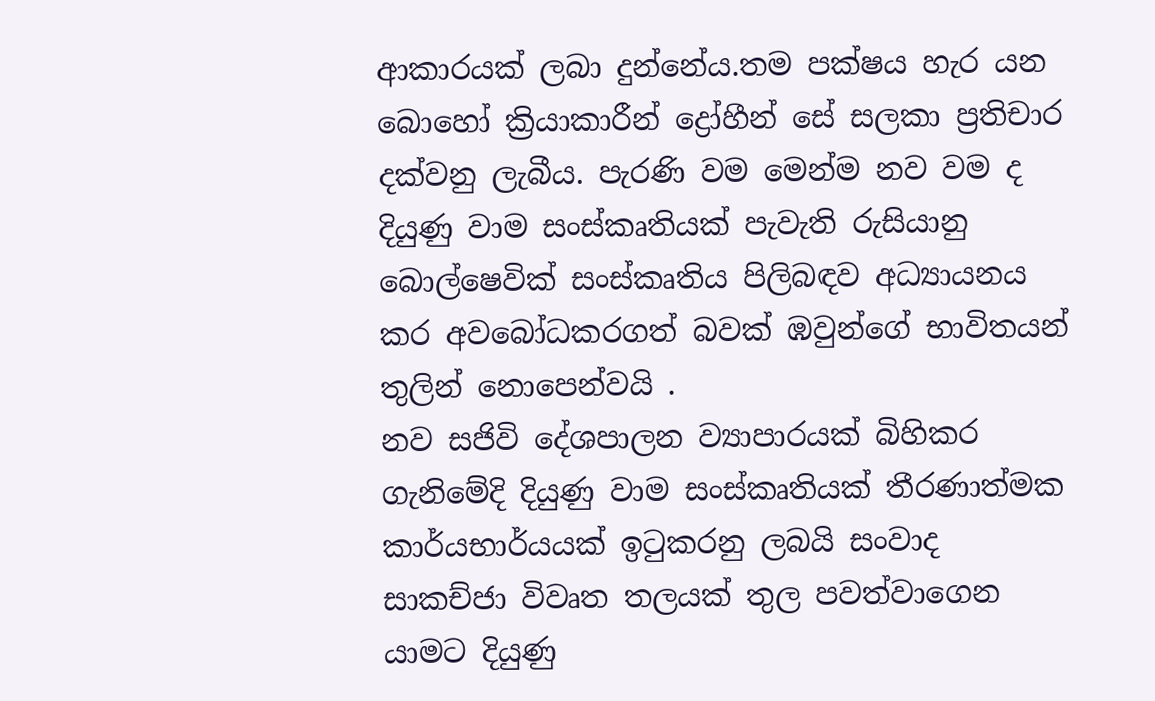ආකාරයක් ලබා දුන්නේය.තම පක්ෂය හැර යන බොහෝ ක්‍රියාකාරීන් ද්‍රෝහීන් සේ සලකා ප්‍රතිචාර දක්වනු ලැබීය. පැරණි වම මෙන්ම නව වම ද දියුණු වාම සංස්කෘතියක් පැවැති රුසියානු බොල්ෂෙවික් සංස්කෘතිය පිලිබඳව අධ්‍යායනය කර අවබෝධකරගත් බවක් ඹවුන්ගේ භාවිතයන් තුලින් නොපෙන්වයි .
නව සජිවි දේශපාලන ව්‍යාපාරයක් බිහිකර ගැනිමේදි දියුණු වාම සංස්කෘතියක් තීරණාත්මක කාර්යභාර්යයක් ඉටුකරනු ලබයි සංවාද සාකච්ජා විවෘත තලයක් තුල පවත්වාගෙන යාමට දියුණු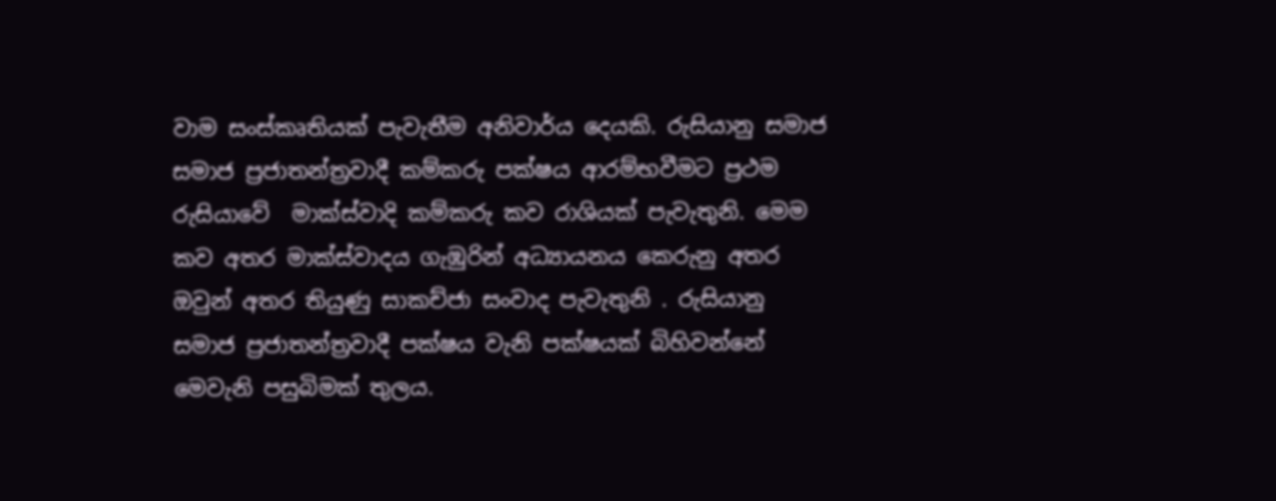වාම සංස්කෘතියක් පැවැතීම අනිවාර්ය දෙයකි. රුසියානු සමාජ  සමාජ ප්‍රජාතන්ත්‍රවාදී කම්කරු පක්ෂය ආරම්භවීමට ප්‍රථම රුසියාවේ  මාක්ස්වාදි කම්කරු කව රාශියක් පැවැතුනි. මෙම කව අතර මාක්ස්වාදය ගැඹුරින් අධ්‍යායනය කෙරුනු අතර ඔවුන් අතර තියුණු සාකච්ජා සංවාද පැවැතුනි . රුසියානු සමාජ ප්‍රජාතන්ත්‍රවාදී පක්ෂය වැනි පක්ෂයක් බිහිවන්නේ මෙවැනි පසුබිමක් තුලය.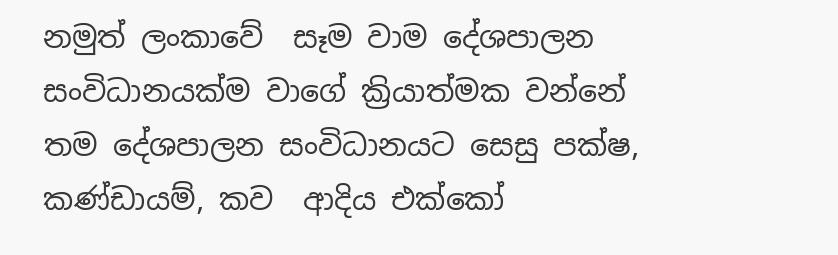නමුත් ලංකාවේ  සෑම වාම දේශපාලන  සංවිධානයක්ම වාගේ ක්‍රියාත්මක වන්නේ තම දේශපාලන සංවිධානයට සෙසු පක්ෂ, කණ්ඩායම්, කව  ආදිය එක්කෝ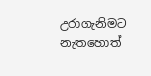උරාගැනිමට නැතහොත්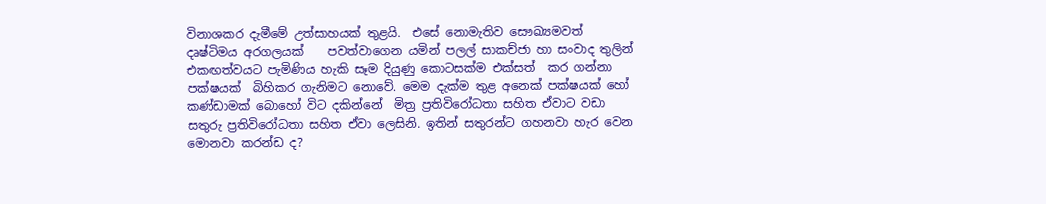විනාශකර දැමීමේ උත්සාහයක් තුළයි.  එසේ නොමැතිව සෞඛ්‍යමවත් දෘෂ්ටිමය අරගලයක්    පවත්වාගෙන යමින් පලල් සාකච්ජා හා සංවාද තුලින්  එකඟත්වයට පැමිණිය හැකි සෑම දියුණු කොටසක්ම එක්සත්  කර ගන්නා පක්ෂයක්  බිහිකර ගැනිමට නොවේ. මෙම දැක්ම තුළ අනෙක් පක්ෂයක් හෝ කණ්ඩාමක් බොහෝ විට දකින්නේ  මිත්‍ර ප්‍රතිවිරෝධතා සහිත ඒවාට වඩා සතුරු ප්‍රතිවිරෝධතා සහිත ඒවා ලෙසිනි. ඉතින් සතුරන්ට ගහනවා හැර වෙන මොනවා කරන්ඩ ද?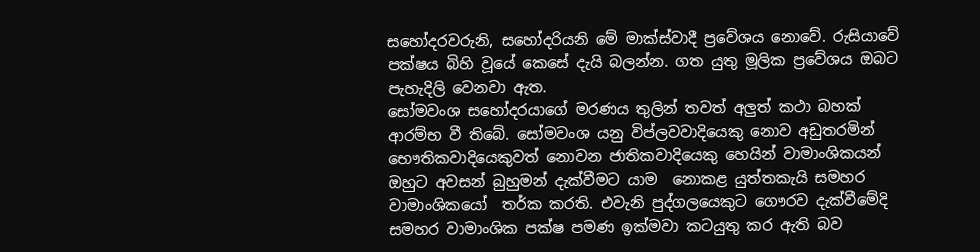සහෝදරවරුනි, සහෝදරියනි මේ මාක්ස්වාදී ප්‍රවේශය නොවේ. රුසියාවේ පක්ෂය බිහි වූයේ කෙසේ දැයි බලන්න. ගත යුතු මූලික ප්‍රවේශය ඔබට පැහැදිලි වෙනවා ඇත.
සෝමවංශ සහෝදරයාගේ මරණය තුලින් තවත් අලුත් කථා බහක් ආරම්භ වී තිබේ. සෝමවංශ යනු විප්ලවවාදියෙකු නොව අඩුතරමින් භෞතිකවාදියෙකුවත් නොවන ජාතිකවාදියෙකු හෙයින් වාමාංශිකයන් ඔහුට අවසන් බුහුමන් දැක්වීමට යාම  නොකළ යුත්තකැයි සමහර වාමාංශිකයෝ  තර්ක කරති. එවැනි පුද්ගලයෙකුට ගෞරව දැක්වීමේදි සමහර වාමාංශික පක්ෂ පමණ ඉක්මවා කටයුතු කර ඇති බව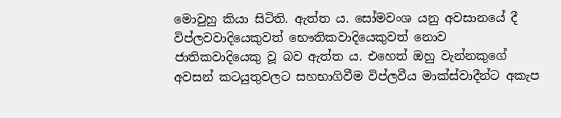මොවුහු කියා සිටිති. ඇත්ත ය. සෝමවංශ යනු අවසානයේ දී විප්ලවවාදියෙකුවත් භෞතිකවාදියෙකුවත් නොව  ජාතිකවාදියෙකු වූ බව ඇත්ත ය. එහෙත් ඔහු වැන්නකුගේ අවසන් කටයුතුවලට සහභාගිවීම විප්ලවීය මාක්ස්වාදීන්ට අකැප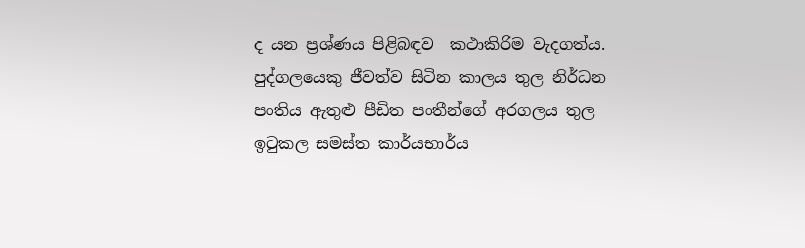ද යන ප්‍රශ්ණය පිළිබඳව  කථාකිරිම වැදගත්ය. පුද්ගලයෙකු ජීවත්ව සිටින කාලය තුල නිර්ධන පංතිය ඇතුළු පීඩිත පංතීන්ගේ අරගලය තුල ඉටුකල සමස්ත කාර්යභාර්ය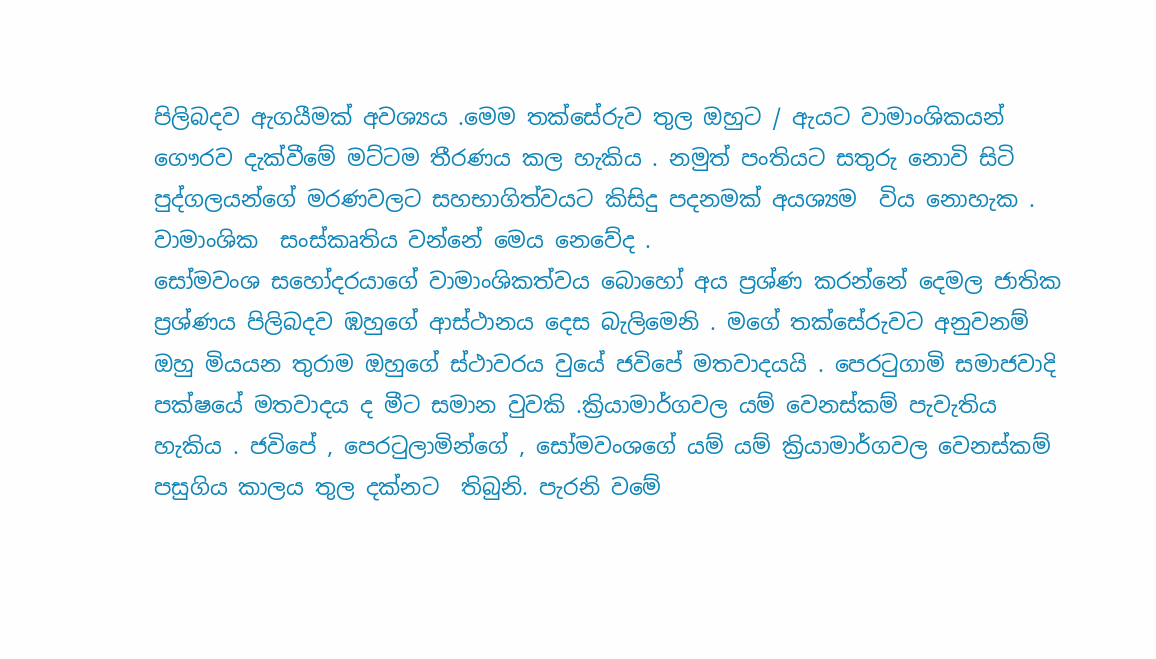පිලිබදව ඇගයීමක් අවශ්‍යය .මෙම තක්සේරුව තුල ඔහුට / ඇයට වාමාංශිකයන් ගෞරව දැක්වීමේ මට්ටම තීරණය කල හැකිය . නමුත් පංතියට සතුරු නොවි සිටි පුද්ගලයන්ගේ මරණවලට සහභාගිත්වයට කිසිදු පදනමක් අයශ්‍යම  විය නොහැක . වාමාංශික  සංස්කෘතිය වන්නේ මෙය නෙවේද .
සෝමවංශ සහෝදරයාගේ වාමාංශිකත්වය බොහෝ අය ප්‍රශ්ණ කරන්නේ දෙමල ජාතික ප්‍රශ්ණය පිලිබදව ඹහුගේ ආස්ථානය දෙස බැලිමෙනි . මගේ තක්සේරුවට අනුවනම් ඔහු මියයන තුරාම ඔහුගේ ස්ථාවරය වුයේ ජවිපේ මතවාදයයි . පෙරටුගාමි සමාජවාදි පක්ෂයේ මතවාදය ද මීට සමාන වුවකි .ක්‍රියාමාර්ගවල යම් වෙනස්කම් පැවැතිය  හැකිය . ජවිපේ , පෙරටුලාමින්ගේ , සෝමවංශගේ යම් යම් ක්‍රියාමාර්ගවල වෙනස්කම් පසුගිය කාලය තුල දක්නට  තිබුනි. පැරනි වමේ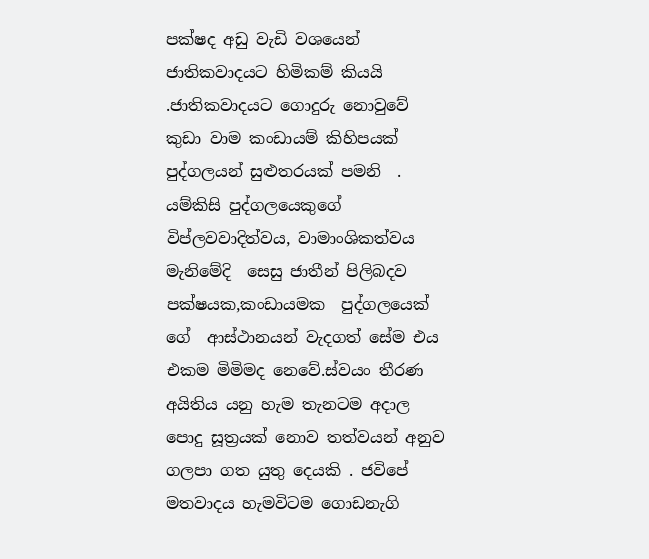පක්ෂද අඩු වැඩි වශයෙන් ජාතිකවාදයට හිමිකම් කියයි .ජාතිකවාදයට ගොදුරු නොවුවේ  කුඩා වාම කංඩායම් කිහිපයක්  පුද්ගලයන් සුළුතරයක් පමනි  .
යම්කිසි පුද්ගලයෙකුගේ විප්ලවවාදිත්වය, වාමාංශිකත්වය මැනිමේදි  සෙසු ජාතීන් පිලිබදව පක්ෂයක,කංඩායමක  පුද්ගලයෙක් ගේ  ආස්ථානයන් වැදගත් සේම එය එකම මිමිමද නෙවේ.ස්වයං තීරණ අයිතිය යනු හැම තැනටම අදාල පොදු සූත්‍රයක් නොව තත්වයන් අනුව ගලපා ගත යුතු දෙයකි . ජවිපේ මතවාදය හැමවිටම ගොඩනැගි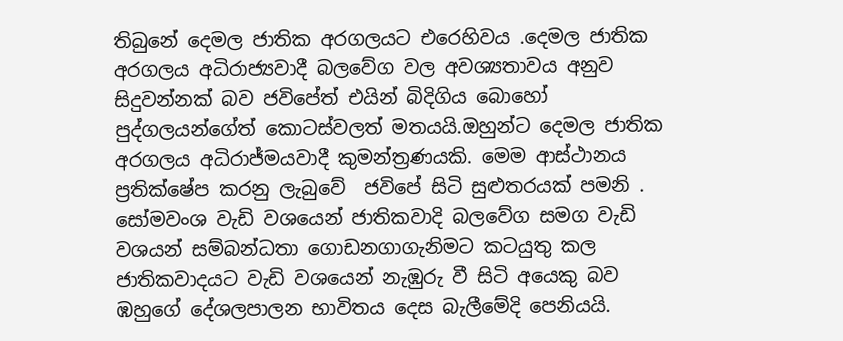තිබුනේ දෙමල ජාතික අරගලයට එරෙහිවය .දෙමල ජාතික අරගලය අධිරාජ්‍යවාදී බලවේග වල අවශ්‍යතාවය අනුව සිදුවන්නක් බව ජවිපේත් එයින් බිදිගිය බොහෝ පුද්ගලයන්ගේත් කොටස්වලත් මතයයි.ඔහුන්ට දෙමල ජාතික අරගලය අධිරාජ්ම‍යවාදී කුමන්ත්‍රණයකි. මෙම ආස්ථානය ප්‍රතික්ෂේප කරනු ලැබුවේ  ජවිපේ සිටි සුළුතරයක් පමනි . සෝමවංශ වැඩි වශයෙන් ජාතිකවාදි බලවේග සමග වැඩි වශයන් සම්බන්ධතා ගොඩනගාගැනිමට කටයුතු කල ජාතිකවාදයට වැඩි වශයෙන් නැඹුරු වී සිටි අයෙකු බව ඹහුගේ දේශලපාලන භාවිතය දෙස බැලීමේදි පෙනියයි.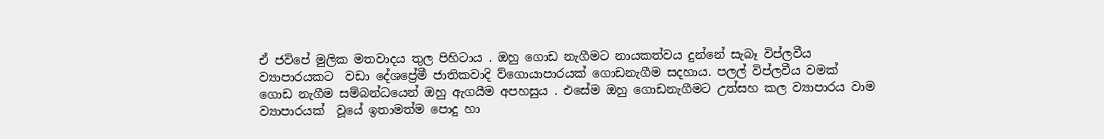ඒ ජවිපේ මුලික මතවාදය තුල පිහිටාය . ඔහු ගොඩ නැගීමට නායකත්වය දුන්නේ සැබෑ විප්ලවීය ව්‍යාපාරයකට  වඩා දේශප්‍රේමී ජාතිකවාදි ව්ගො‍යාපාරයක් ගොඩනැගීම සදහාය. පලල් විප්ලවීය වමක් ගොඩ නැගීම සම්බන්ධයෙන් ඔහු ඇගයීම අපහසුය . එසේම ඔහු ගොඩනැගීමට උත්සහ කල ව්‍යාපාරය වාම ව්‍යාපාරයක්  වූයේ ඉතාමත්ම පොදු හා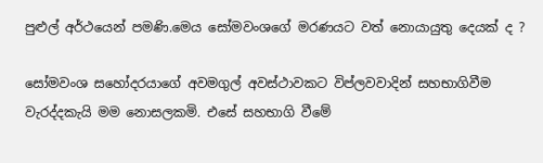පුළුල් අර්ථයෙන් පමණි.මෙය සෝමවංශගේ මරණයට වත් නොයායුතු දෙයක් ද ?

සෝමවංශ සහෝදරයාගේ අවමගුල් අවස්ථාවකට විප්ලවවාදින් සහභාගිවීම වැරද්දකැයි මම නොසලකමි. එසේ සහභාගි වීමේ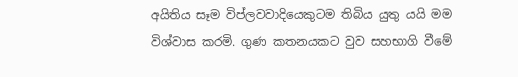අයිතිය සෑම විප්ලවවාදියෙකුටම තිබිය යුතු යයි මම විශ්වාස කරමි. ගුණ කතනයකට වුව සහභාගි වීමේ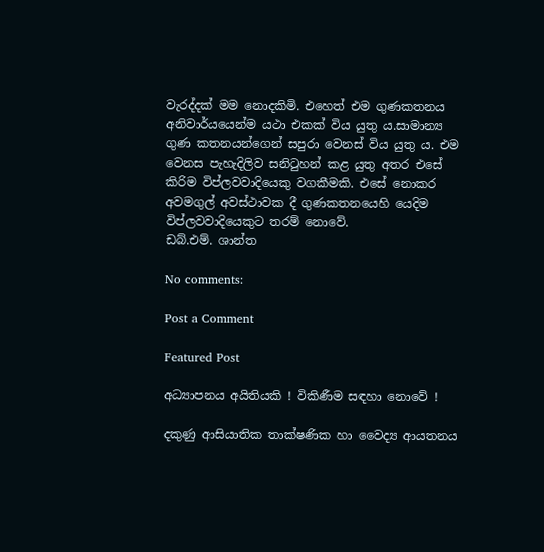වැරද්දක් මම නොදකිමි. එහෙත් එම ගුණකතනය අනිවාර්යයෙන්ම යථා එකක් විය යුතු ය.සාමාන්‍ය ගුණ කතනයන්ගෙන් සපුරා වෙනස් විය යුතු ය. එම වෙනස පැහැදිලිව සනිටුහන් කළ යුතු අතර එසේ කිරිම විප්ලවවාදියෙකු වගකීමකි. එසේ නොකර අවමගුල් අවස්ථාවක දී ගුණකතනයෙහි යෙදිම විප්ලවවාදියෙකුට තරම් නොවේ.
ඩබ්.එම්. ශාන්ත

No comments:

Post a Comment

Featured Post

අධ්‍යාපනය අයිතියකි ! විකිණීම සඳහා නොවේ !

දකුණු ආසියාතික තාක්ෂණික හා වෛද්‍ය ආයතනය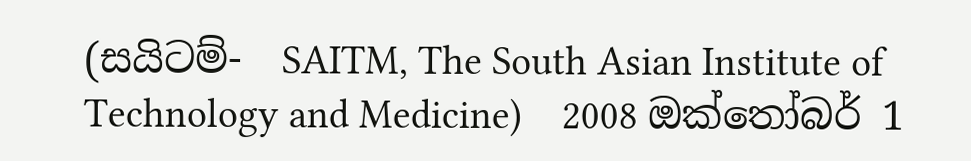(සයිටම්-  SAITM, The South Asian Institute of Technology and Medicine)    2008 ඔක්තෝබර් 1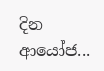දින ආයෝජ...